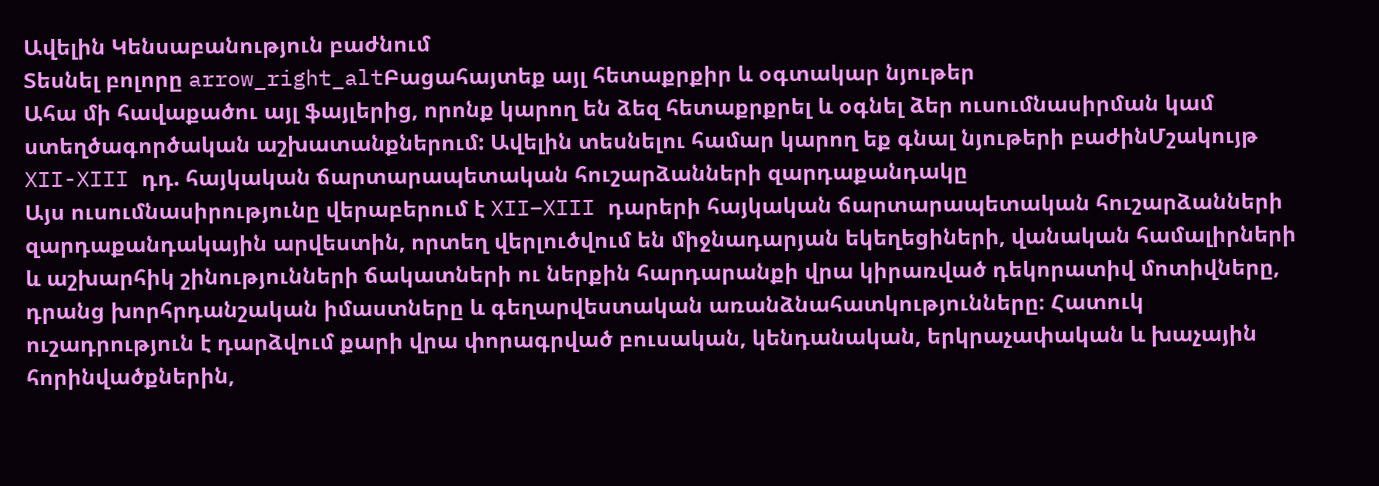Ավելին Կենսաբանություն բաժնում
Տեսնել բոլորը arrow_right_altԲացահայտեք այլ հետաքրքիր և օգտակար նյութեր
Ահա մի հավաքածու այլ ֆայլերից, որոնք կարող են ձեզ հետաքրքրել և օգնել ձեր ուսումնասիրման կամ ստեղծագործական աշխատանքներում: Ավելին տեսնելու համար կարող եք գնալ նյութերի բաժինՄշակույթ
XII-XIII դդ. հայկական ճարտարապետական հուշարձանների զարդաքանդակը
Այս ուսումնասիրությունը վերաբերում է XII–XIII դարերի հայկական ճարտարապետական հուշարձանների զարդաքանդակային արվեստին, որտեղ վերլուծվում են միջնադարյան եկեղեցիների, վանական համալիրների և աշխարհիկ շինությունների ճակատների ու ներքին հարդարանքի վրա կիրառված դեկորատիվ մոտիվները, դրանց խորհրդանշական իմաստները և գեղարվեստական առանձնահատկությունները։ Հատուկ ուշադրություն է դարձվում քարի վրա փորագրված բուսական, կենդանական, երկրաչափական և խաչային հորինվածքներին,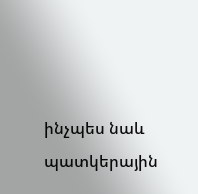ինչպես նաև պատկերային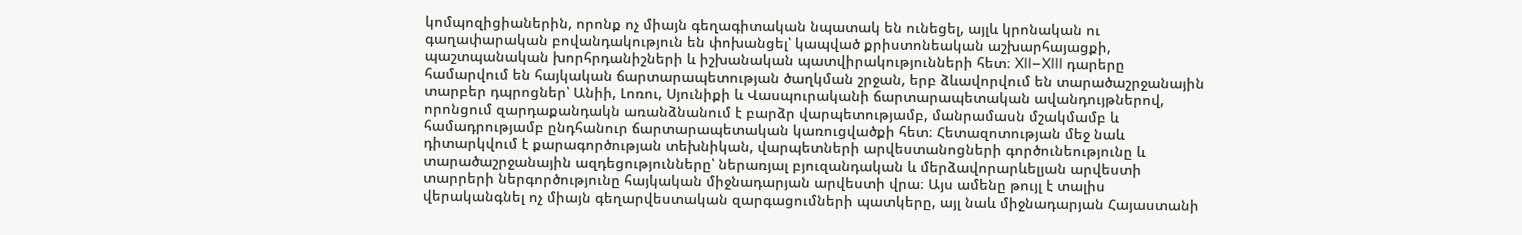կոմպոզիցիաներին, որոնք ոչ միայն գեղագիտական նպատակ են ունեցել, այլև կրոնական ու գաղափարական բովանդակություն են փոխանցել՝ կապված քրիստոնեական աշխարհայացքի, պաշտպանական խորհրդանիշների և իշխանական պատվիրակությունների հետ։ XII–XIII դարերը համարվում են հայկական ճարտարապետության ծաղկման շրջան, երբ ձևավորվում են տարածաշրջանային տարբեր դպրոցներ՝ Անիի, Լոռու, Սյունիքի և Վասպուրականի ճարտարապետական ավանդույթներով, որոնցում զարդաքանդակն առանձնանում է բարձր վարպետությամբ, մանրամասն մշակմամբ և համադրությամբ ընդհանուր ճարտարապետական կառուցվածքի հետ։ Հետազոտության մեջ նաև դիտարկվում է քարագործության տեխնիկան, վարպետների արվեստանոցների գործունեությունը և տարածաշրջանային ազդեցությունները՝ ներառյալ բյուզանդական և մերձավորարևելյան արվեստի տարրերի ներգործությունը հայկական միջնադարյան արվեստի վրա։ Այս ամենը թույլ է տալիս վերականգնել ոչ միայն գեղարվեստական զարգացումների պատկերը, այլ նաև միջնադարյան Հայաստանի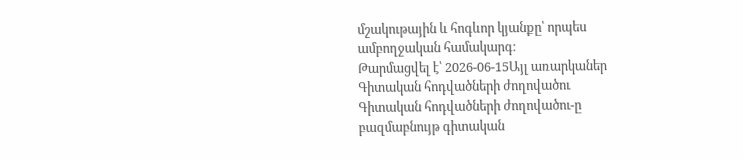մշակութային և հոգևոր կյանքը՝ որպես ամբողջական համակարգ։
Թարմացվել է՝ 2026-06-15Այլ առարկաներ
Գիտական հոդվածների ժողովածու
Գիտական հոդվածների ժողովածու-ը բազմաբնույթ գիտական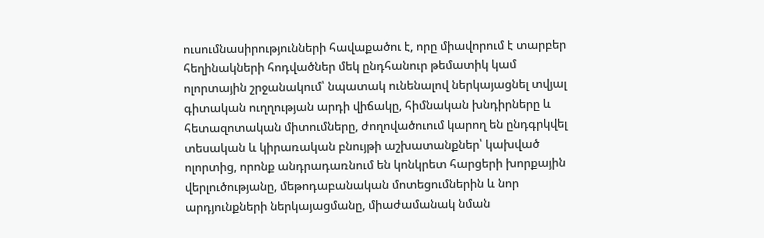ուսումնասիրությունների հավաքածու է, որը միավորում է տարբեր հեղինակների հոդվածներ մեկ ընդհանուր թեմատիկ կամ ոլորտային շրջանակում՝ նպատակ ունենալով ներկայացնել տվյալ գիտական ուղղության արդի վիճակը, հիմնական խնդիրները և հետազոտական միտումները, ժողովածուում կարող են ընդգրկվել տեսական և կիրառական բնույթի աշխատանքներ՝ կախված ոլորտից, որոնք անդրադառնում են կոնկրետ հարցերի խորքային վերլուծությանը, մեթոդաբանական մոտեցումներին և նոր արդյունքների ներկայացմանը, միաժամանակ նման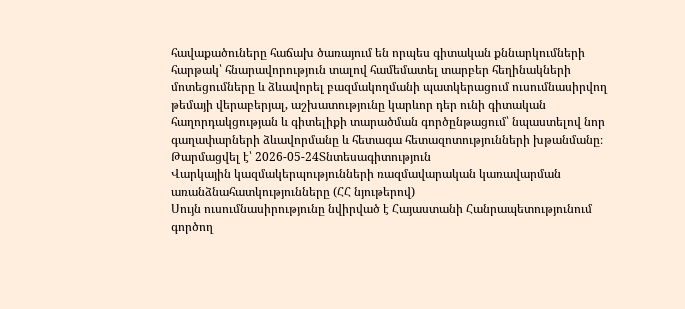հավաքածուները հաճախ ծառայում են որպես գիտական քննարկումների հարթակ՝ հնարավորություն տալով համեմատել տարբեր հեղինակների մոտեցումները և ձևավորել բազմակողմանի պատկերացում ուսումնասիրվող թեմայի վերաբերյալ, աշխատությունը կարևոր դեր ունի գիտական հաղորդակցության և գիտելիքի տարածման գործընթացում՝ նպաստելով նոր գաղափարների ձևավորմանը և հետագա հետազոտությունների խթանմանը։
Թարմացվել է՝ 2026-05-24Տնտեսագիտություն
Վարկային կազմակերպությունների ռազմավարական կառավարման առանձնահատկությունները (ՀՀ նյութերով)
Սույն ուսումնասիրությունը նվիրված է Հայաստանի Հանրապետությունում գործող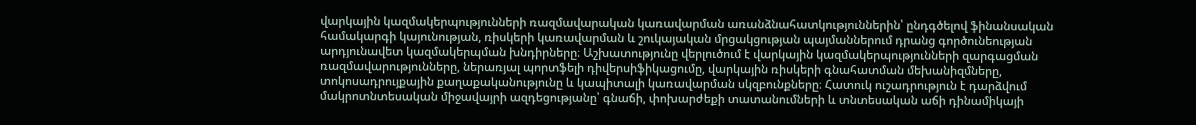վարկային կազմակերպությունների ռազմավարական կառավարման առանձնահատկություններին՝ ընդգծելով ֆինանսական համակարգի կայունության, ռիսկերի կառավարման և շուկայական մրցակցության պայմաններում դրանց գործունեության արդյունավետ կազմակերպման խնդիրները։ Աշխատությունը վերլուծում է վարկային կազմակերպությունների զարգացման ռազմավարությունները, ներառյալ պորտֆելի դիվերսիֆիկացումը, վարկային ռիսկերի գնահատման մեխանիզմները, տոկոսադրույքային քաղաքականությունը և կապիտալի կառավարման սկզբունքները։ Հատուկ ուշադրություն է դարձվում մակրոտնտեսական միջավայրի ազդեցությանը՝ գնաճի, փոխարժեքի տատանումների և տնտեսական աճի դինամիկայի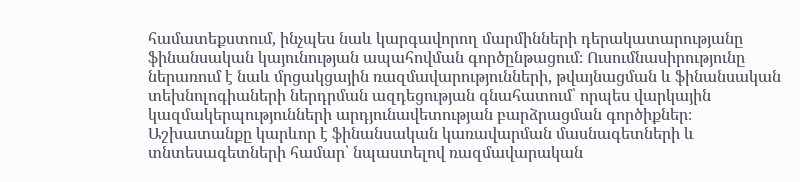համատեքստում, ինչպես նաև կարգավորող մարմինների դերակատարությանը ֆինանսական կայունության ապահովման գործընթացում։ Ուսումնասիրությունը ներառում է նաև մրցակցային ռազմավարությունների, թվայնացման և ֆինանսական տեխնոլոգիաների ներդրման ազդեցության գնահատում՝ որպես վարկային կազմակերպությունների արդյունավետության բարձրացման գործիքներ։ Աշխատանքը կարևոր է ֆինանսական կառավարման մասնագետների և տնտեսագետների համար՝ նպաստելով ռազմավարական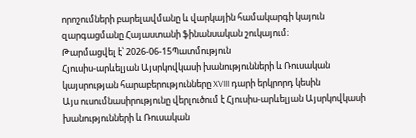որոշումների բարելավմանը և վարկային համակարգի կայուն զարգացմանը Հայաստանի ֆինանսական շուկայում։
Թարմացվել է՝ 2026-06-15Պատմություն
Հյուսիս-արևելյան Այսրկովկասի խանությունների և Ռուսական կայսրության հարաբերությունները XVIII դարի երկրորդ կեսին
Այս ուսումնասիրությունը վերլուծում է Հյուսիս-արևելյան Այսրկովկասի խանությունների և Ռուսական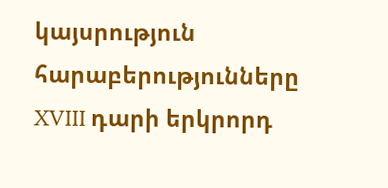կայսրություն հարաբերությունները XVIII դարի երկրորդ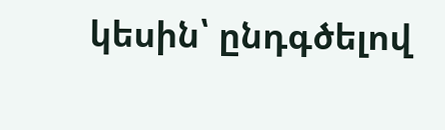կեսին՝ ընդգծելով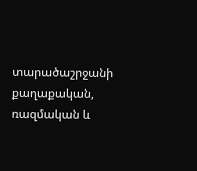տարածաշրջանի քաղաքական, ռազմական և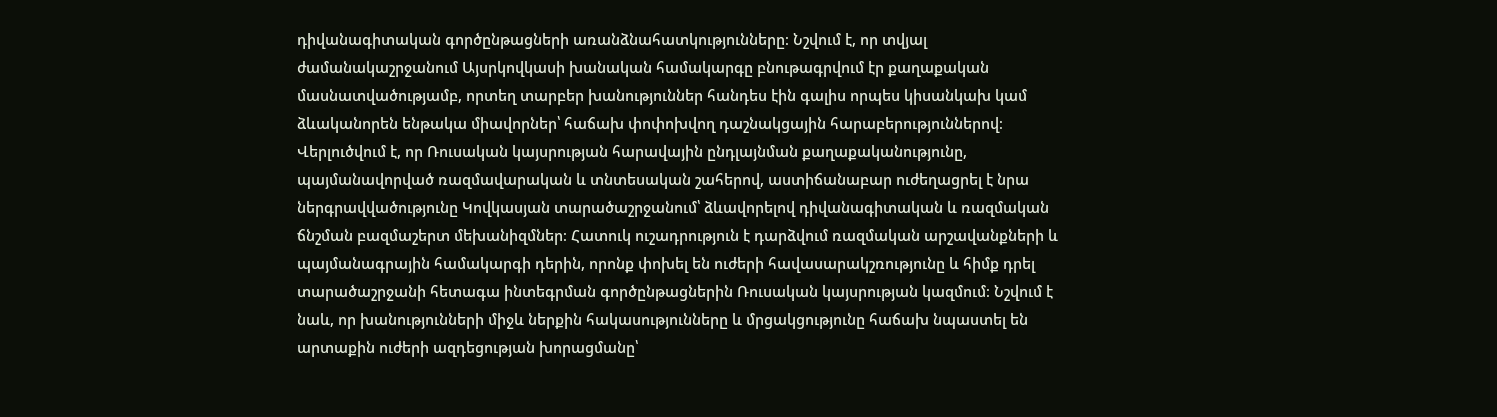դիվանագիտական գործընթացների առանձնահատկությունները։ Նշվում է, որ տվյալ ժամանակաշրջանում Այսրկովկասի խանական համակարգը բնութագրվում էր քաղաքական մասնատվածությամբ, որտեղ տարբեր խանություններ հանդես էին գալիս որպես կիսանկախ կամ ձևականորեն ենթակա միավորներ՝ հաճախ փոփոխվող դաշնակցային հարաբերություններով։ Վերլուծվում է, որ Ռուսական կայսրության հարավային ընդլայնման քաղաքականությունը, պայմանավորված ռազմավարական և տնտեսական շահերով, աստիճանաբար ուժեղացրել է նրա ներգրավվածությունը Կովկասյան տարածաշրջանում՝ ձևավորելով դիվանագիտական և ռազմական ճնշման բազմաշերտ մեխանիզմներ։ Հատուկ ուշադրություն է դարձվում ռազմական արշավանքների և պայմանագրային համակարգի դերին, որոնք փոխել են ուժերի հավասարակշռությունը և հիմք դրել տարածաշրջանի հետագա ինտեգրման գործընթացներին Ռուսական կայսրության կազմում։ Նշվում է նաև, որ խանությունների միջև ներքին հակասությունները և մրցակցությունը հաճախ նպաստել են արտաքին ուժերի ազդեցության խորացմանը՝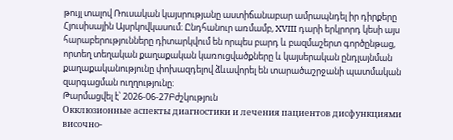թույլ տալով Ռուսական կայսրությանը աստիճանաբար ամրապնդել իր դիրքերը Հյուսիսային Այսրկովկասում։ Ընդհանուր առմամբ, XVIII դարի երկրորդ կեսի այս հարաբերությունները դիտարկվում են որպես բարդ և բազմաշերտ գործընթաց, որտեղ տեղական քաղաքական կառուցվածքները և կայսերական ընդլայնման քաղաքականությունը փոխազդելով ձևավորել են տարածաշրջանի պատմական զարգացման ուղղությունը։
Թարմացվել է՝ 2026-06-27Բժշկություն
Окклюзионные аспекты диагностики и лечения пациентов дисфункциями височно-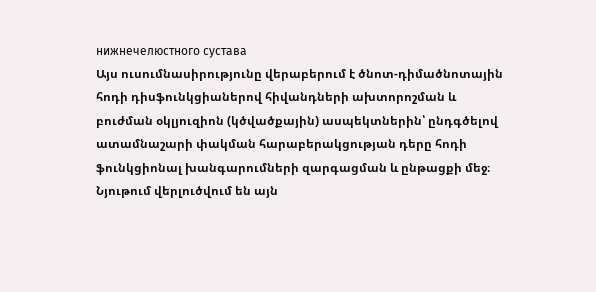нижнечелюстного сустава
Այս ուսումնասիրությունը վերաբերում է ծնոտ-դիմածնոտային հոդի դիսֆունկցիաներով հիվանդների ախտորոշման և բուժման օկլյուզիոն (կծվածքային) ասպեկտներին՝ ընդգծելով ատամնաշարի փակման հարաբերակցության դերը հոդի ֆունկցիոնալ խանգարումների զարգացման և ընթացքի մեջ։ Նյութում վերլուծվում են այն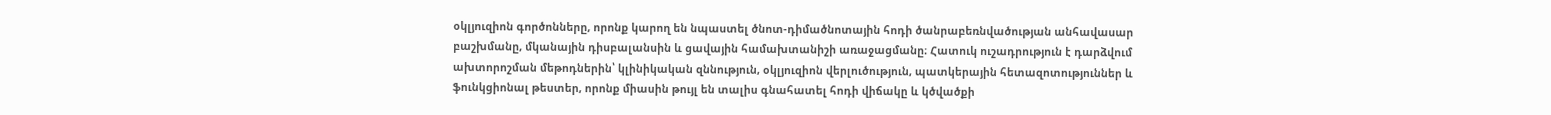օկլյուզիոն գործոնները, որոնք կարող են նպաստել ծնոտ-դիմածնոտային հոդի ծանրաբեռնվածության անհավասար բաշխմանը, մկանային դիսբալանսին և ցավային համախտանիշի առաջացմանը։ Հատուկ ուշադրություն է դարձվում ախտորոշման մեթոդներին՝ կլինիկական զննություն, օկլյուզիոն վերլուծություն, պատկերային հետազոտություններ և ֆունկցիոնալ թեստեր, որոնք միասին թույլ են տալիս գնահատել հոդի վիճակը և կծվածքի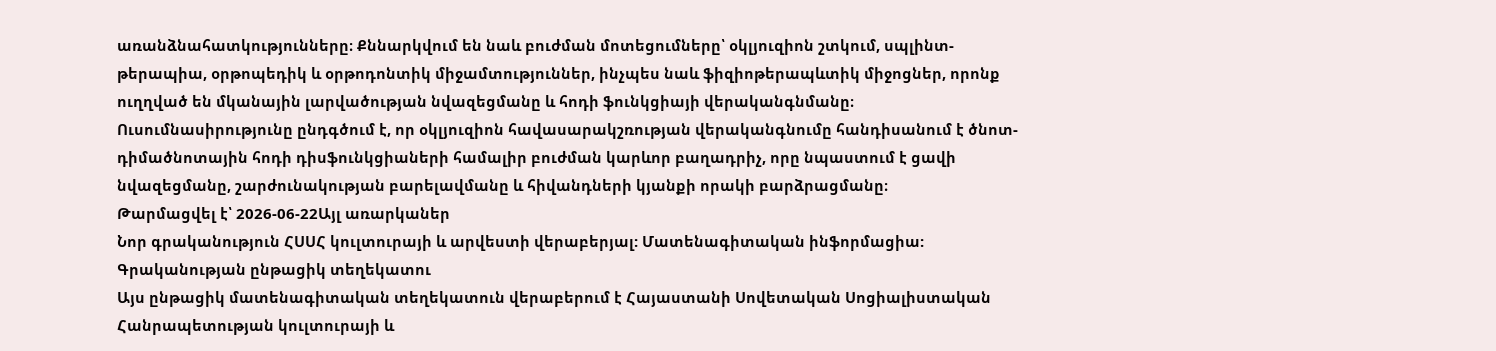առանձնահատկությունները։ Քննարկվում են նաև բուժման մոտեցումները՝ օկլյուզիոն շտկում, սպլինտ-թերապիա, օրթոպեդիկ և օրթոդոնտիկ միջամտություններ, ինչպես նաև ֆիզիոթերապևտիկ միջոցներ, որոնք ուղղված են մկանային լարվածության նվազեցմանը և հոդի ֆունկցիայի վերականգնմանը։ Ուսումնասիրությունը ընդգծում է, որ օկլյուզիոն հավասարակշռության վերականգնումը հանդիսանում է ծնոտ-դիմածնոտային հոդի դիսֆունկցիաների համալիր բուժման կարևոր բաղադրիչ, որը նպաստում է ցավի նվազեցմանը, շարժունակության բարելավմանը և հիվանդների կյանքի որակի բարձրացմանը։
Թարմացվել է՝ 2026-06-22Այլ առարկաներ
Նոր գրականություն ՀՍՍՀ կուլտուրայի և արվեստի վերաբերյալ: Մատենագիտական ինֆորմացիա: Գրականության ընթացիկ տեղեկատու
Այս ընթացիկ մատենագիտական տեղեկատուն վերաբերում է Հայաստանի Սովետական Սոցիալիստական Հանրապետության կուլտուրայի և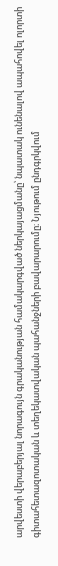արվեստի վերաբերյալ նորագույն գրականության համակարգված ներկայացմանը՝ նպատակ ունենալով ապահովել ոլորտի գիտահետազոտական և տեղեկատվական պահանջների բավարարումը։ Նյութում ընդգրկվում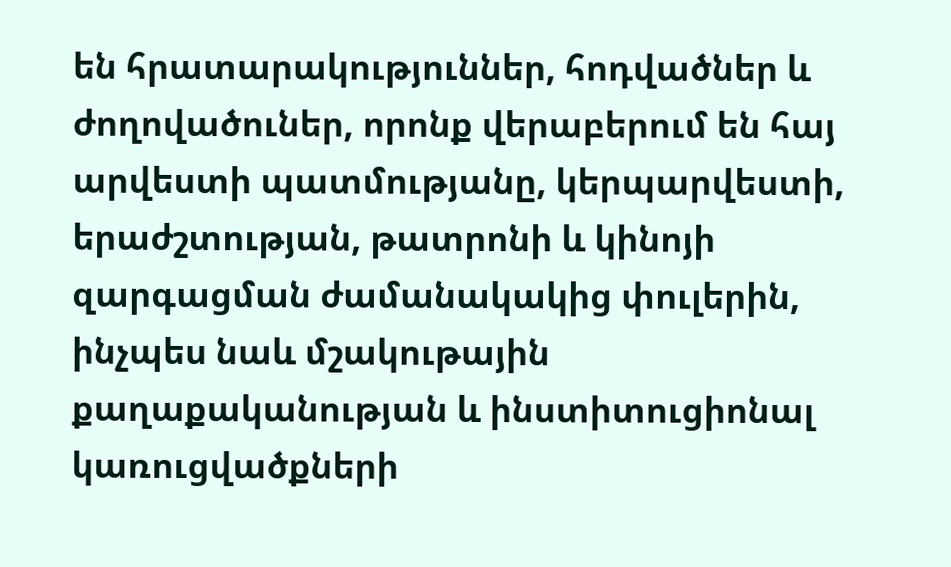են հրատարակություններ, հոդվածներ և ժողովածուներ, որոնք վերաբերում են հայ արվեստի պատմությանը, կերպարվեստի, երաժշտության, թատրոնի և կինոյի զարգացման ժամանակակից փուլերին, ինչպես նաև մշակութային քաղաքականության և ինստիտուցիոնալ կառուցվածքների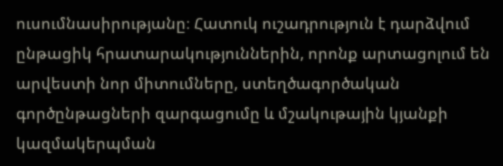ուսումնասիրությանը։ Հատուկ ուշադրություն է դարձվում ընթացիկ հրատարակություններին, որոնք արտացոլում են արվեստի նոր միտումները, ստեղծագործական գործընթացների զարգացումը և մշակութային կյանքի կազմակերպման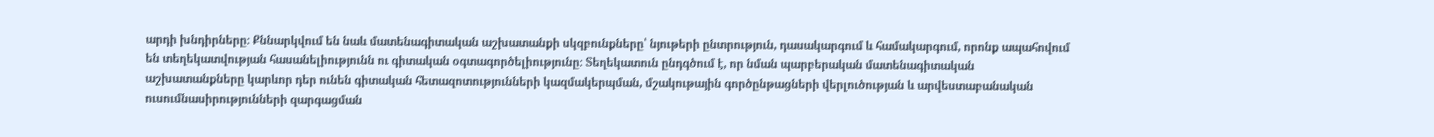արդի խնդիրները։ Քննարկվում են նաև մատենագիտական աշխատանքի սկզբունքները՝ նյութերի ընտրություն, դասակարգում և համակարգում, որոնք ապահովում են տեղեկատվության հասանելիությունն ու գիտական օգտագործելիությունը։ Տեղեկատուն ընդգծում է, որ նման պարբերական մատենագիտական աշխատանքները կարևոր դեր ունեն գիտական հետազոտությունների կազմակերպման, մշակութային գործընթացների վերլուծության և արվեստաբանական ուսումնասիրությունների զարգացման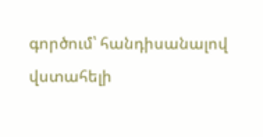գործում՝ հանդիսանալով վստահելի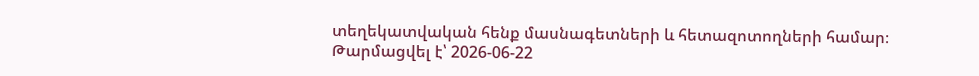տեղեկատվական հենք մասնագետների և հետազոտողների համար։
Թարմացվել է՝ 2026-06-22